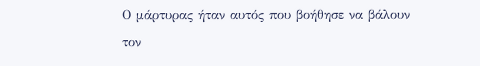Ο μάρτυρας ήταν αυτός που βοήθησε να βάλουν τον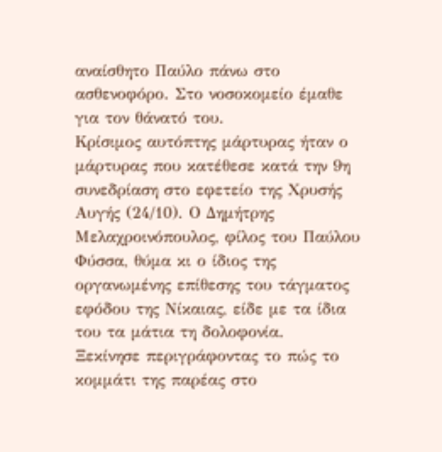αναίσθητο Παύλο πάνω στο ασθενοφόρο. Στο νοσοκομείο έμαθε για τον θάνατό του.
Κρίσιμος αυτόπτης μάρτυρας ήταν ο μάρτυρας που κατέθεσε κατά την 9η συνεδρίαση στο εφετείο της Χρυσής Αυγής (24/10). Ο Δημήτρης Μελαχροινόπουλος, φίλος του Παύλου Φύσσα, θύμα κι ο ίδιος της οργανωμένης επίθεσης του τάγματος εφόδου της Νίκαιας, είδε με τα ίδια του τα μάτια τη δολοφονία.
Ξεκίνησε περιγράφοντας το πώς το κομμάτι της παρέας στο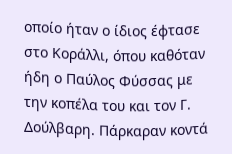οποίο ήταν ο ίδιος έφτασε στο Κοράλλι, όπου καθόταν ήδη ο Παύλος Φύσσας με την κοπέλα του και τον Γ. Δούλβαρη. Πάρκαραν κοντά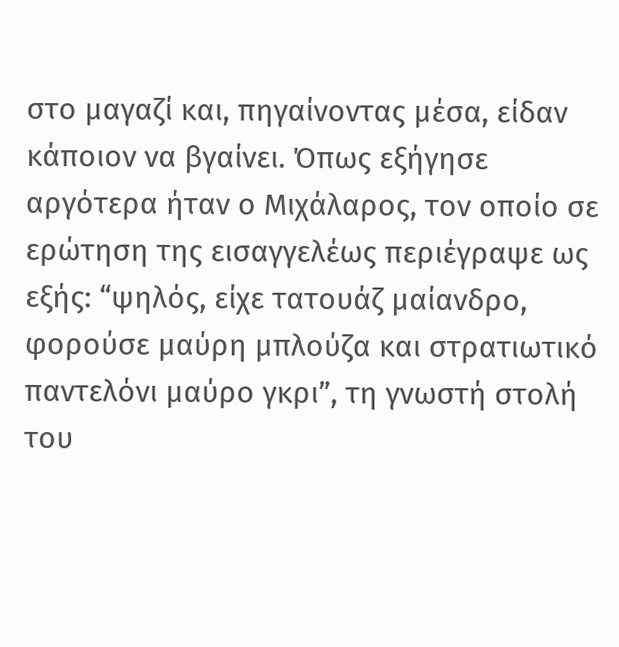στο μαγαζί και, πηγαίνοντας μέσα, είδαν κάποιον να βγαίνει. Όπως εξήγησε αργότερα ήταν ο Μιχάλαρος, τον οποίο σε ερώτηση της εισαγγελέως περιέγραψε ως εξής: “ψηλός, είχε τατουάζ μαίανδρο, φορούσε μαύρη μπλούζα και στρατιωτικό παντελόνι μαύρο γκρι”, τη γνωστή στολή του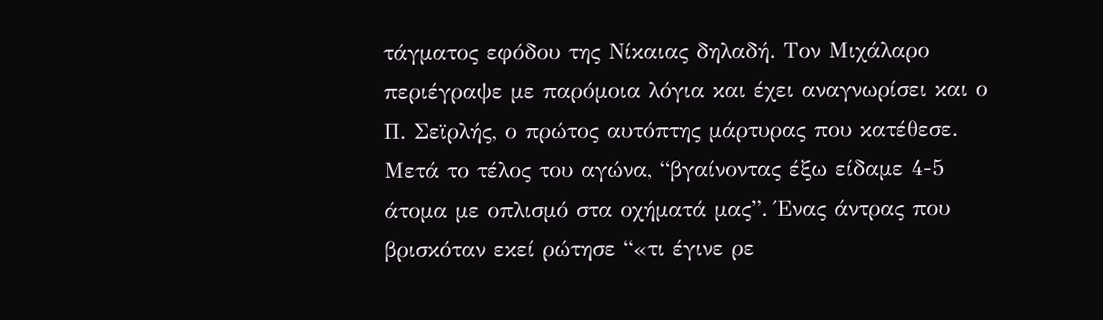τάγματος εφόδου της Νίκαιας δηλαδή. Τον Μιχάλαρο περιέγραψε με παρόμοια λόγια και έχει αναγνωρίσει και ο Π. Σεϊρλής, ο πρώτος αυτόπτης μάρτυρας που κατέθεσε.
Μετά το τέλος του αγώνα, “βγαίνοντας έξω είδαμε 4-5 άτομα με οπλισμό στα οχήματά μας”. Ένας άντρας που βρισκόταν εκεί ρώτησε “«τι έγινε ρε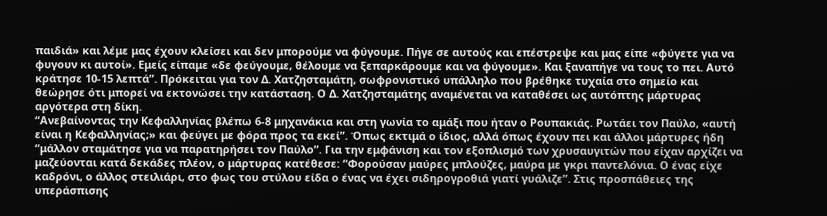παιδιά» και λέμε μας έχουν κλείσει και δεν μπορούμε να φύγουμε. Πήγε σε αυτούς και επέστρεψε και μας είπε «φύγετε για να φυγουν κι αυτοί». Εμείς είπαμε «δε φεύγουμε, θέλουμε να ξεπαρκάρουμε και να φύγουμε». Και ξαναπήγε να τους το πει. Αυτό κράτησε 10-15 λεπτά”. Πρόκειται για τον Δ. Χατζησταμάτη, σωφρονιστικό υπάλληλο που βρέθηκε τυχαία στο σημείο και θεώρησε ότι μπορεί να εκτονώσει την κατάσταση. Ο Δ. Χατζησταμάτης αναμένεται να καταθέσει ως αυτόπτης μάρτυρας αργότερα στη δίκη.
“Ανεβαίνοντας την Κεφαλληνίας βλέπω 6-8 μηχανάκια και στη γωνία το αμάξι που ήταν ο Ρουπακιάς. Ρωτάει τον Παύλο, «αυτή είναι η Κεφαλληνίας;» και φεύγει με φόρα προς τα εκεί”. Όπως εκτιμά ο ίδιος, αλλά όπως έχουν πει και άλλοι μάρτυρες ήδη “μάλλον σταμάτησε για να παρατηρήσει τον Παύλο”. Για την εμφάνιση και τον εξοπλισμό των χρυσαυγιτών που είχαν αρχίζει να μαζεύονται κατά δεκάδες πλέον, ο μάρτυρας κατέθεσε: “Φορούσαν μαύρες μπλούζες, μαύρα με γκρι παντελόνια. Ο ένας είχε καδρόνι, ο άλλος στειλιάρι, στο φως του στύλου είδα ο ένας να έχει σιδηρογροθιά γιατί γυάλιζε”. Στις προσπάθειες της υπεράσπισης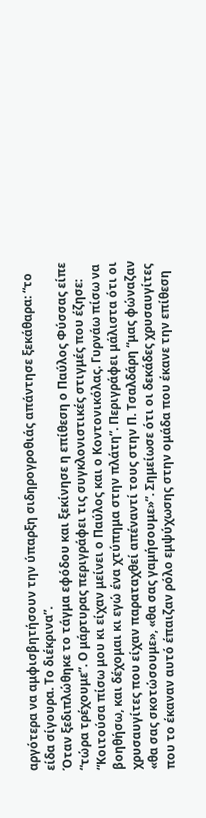αργότερα να αμφισβητήσουν την ύπαρξη σιδηρογροθιάς απάντησε ξεκάθαρα: “το είδα σίγουρα. Το διέκρινα”.
Όταν ξεδιπλώθηκε το τάγμα εφόδου και ξεκίνησε η επίθεση ο Παύλος Φύσσας είπε “τώρα τρέχουμε”. Ο μάρτυρας περιγράφει τις συγκλονιστικές στιγμές που έζησε: “Κοιτούσα πίσω μου κι είχαν μείνει ο Παύλος και ο Κοντονικόλας. Γυρνάω πίσω να βοηθήσω, και δέχομαι κι εγώ ένα χτύπημα στην πλάτη”. Περιγράφει μάλιστα ότι οι χρυσαυγίτες που είχαν παραταχθεί απέναντί τους στην Π. Τσαλδάρη “μας φώναζαν «θα σας σκοτώσουμε», «θα σας γαμήσουμε»”. Σημείωσε ότι οι δεκάδες χρυσαυγίτες που το έκαναν αυτό έπαιζαν ρόλο εμψύχωσης στην ομάδα που έκανε την επίθεση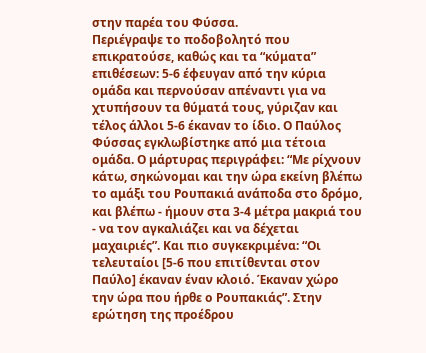στην παρέα του Φύσσα.
Περιέγραψε το ποδοβολητό που επικρατούσε, καθώς και τα “κύματα” επιθέσεων: 5-6 έφευγαν από την κύρια ομάδα και περνούσαν απέναντι για να χτυπήσουν τα θύματά τους, γύριζαν και τέλος άλλοι 5-6 έκαναν το ίδιο. Ο Παύλος Φύσσας εγκλωβίστηκε από μια τέτοια ομάδα. Ο μάρτυρας περιγράφει: “Με ρίχνουν κάτω, σηκώνομαι και την ώρα εκείνη βλέπω το αμάξι του Ρουπακιά ανάποδα στο δρόμο, και βλέπω - ήμουν στα 3-4 μέτρα μακριά του - να τον αγκαλιάζει και να δέχεται μαχαιριές”. Και πιο συγκεκριμένα: “Οι τελευταίοι [5-6 που επιτίθενται στον Παύλο] έκαναν έναν κλοιό. Έκαναν χώρο την ώρα που ήρθε ο Ρουπακιάς”. Στην ερώτηση της προέδρου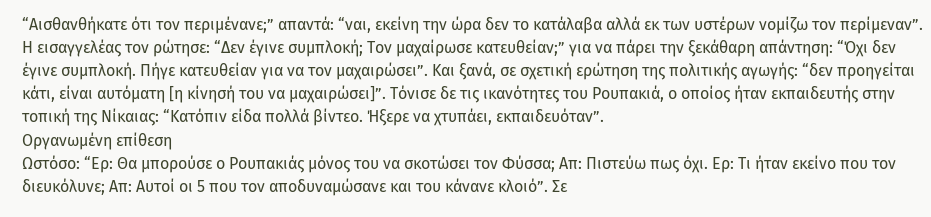“Αισθανθήκατε ότι τον περιμένανε;” απαντά: “ναι, εκείνη την ώρα δεν το κατάλαβα αλλά εκ των υστέρων νομίζω τον περίμεναν”.
Η εισαγγελέας τον ρώτησε: “Δεν έγινε συμπλοκή; Τον μαχαίρωσε κατευθείαν;” για να πάρει την ξεκάθαρη απάντηση: “Όχι δεν έγινε συμπλοκή. Πήγε κατευθείαν για να τον μαχαιρώσει”. Και ξανά, σε σχετική ερώτηση της πολιτικής αγωγής: “δεν προηγείται κάτι, είναι αυτόματη [η κίνησή του να μαχαιρώσει]”. Τόνισε δε τις ικανότητες του Ρουπακιά, ο οποίος ήταν εκπαιδευτής στην τοπική της Νίκαιας: “Κατόπιν είδα πολλά βίντεο. Ήξερε να χτυπάει, εκπαιδευόταν”.
Οργανωμένη επίθεση
Ωστόσο: “Ερ: Θα μπορούσε ο Ρουπακιάς μόνος του να σκοτώσει τον Φύσσα; Απ: Πιστεύω πως όχι. Ερ: Τι ήταν εκείνο που τον διευκόλυνε; Απ: Αυτοί οι 5 που τον αποδυναμώσανε και του κάνανε κλοιό”. Σε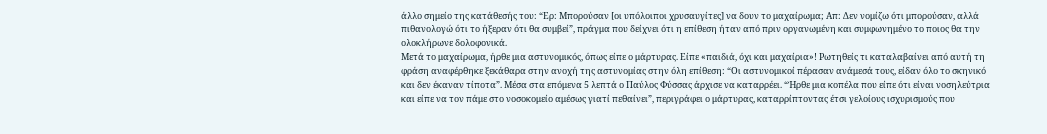άλλο σημείο της κατάθεσής του: “Ερ: Μπορούσαν [οι υπόλοιποι χρυσαυγίτες] να δουν το μαχαίρωμα; Απ: Δεν νομίζω ότι μπορούσαν, αλλά πιθανολογώ ότι το ήξεραν ότι θα συμβεί”, πράγμα που δείχνει ότι η επίθεση ήταν από πριν οργανωμένη και συμφωνημένο το ποιος θα την ολοκλήρωνε δολοφονικά.
Μετά το μαχαίρωμα, ήρθε μια αστυνομικός, όπως είπε ο μάρτυρας. Είπε «παιδιά, όχι και μαχαίρια»! Ρωτηθείς τι καταλαβαίνει από αυτή τη φράση αναφέρθηκε ξεκάθαρα στην ανοχή της αστυνομίας στην όλη επίθεση: “Οι αστυνομικοί πέρασαν ανάμεσά τους, είδαν όλο το σκηνικό και δεν έκαναν τίποτα”. Μέσα στα επόμενα 5 λεπτά ο Παύλος Φύσσας άρχισε να καταρρέει. “Ήρθε μια κοπέλα που είπε ότι είναι νοσηλεύτρια και είπε να τον πάμε στο νοσοκομείο αμέσως γιατί πεθαίνει”, περιγράφει ο μάρτυρας, καταρρίπτοντας έτσι γελοίους ισχυρισμούς που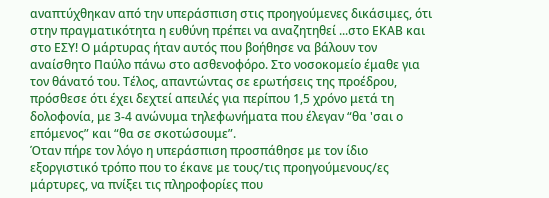αναπτύχθηκαν από την υπεράσπιση στις προηγούμενες δικάσιμες, ότι στην πραγματικότητα η ευθύνη πρέπει να αναζητηθεί ...στο ΕΚΑΒ και στο ΕΣΥ! Ο μάρτυρας ήταν αυτός που βοήθησε να βάλουν τον αναίσθητο Παύλο πάνω στο ασθενοφόρο. Στο νοσοκομείο έμαθε για τον θάνατό του. Τέλος, απαντώντας σε ερωτήσεις της προέδρου, πρόσθεσε ότι έχει δεχτεί απειλές για περίπου 1,5 χρόνο μετά τη δολοφονία, με 3-4 ανώνυμα τηλεφωνήματα που έλεγαν “θα 'σαι ο επόμενος” και “θα σε σκοτώσουμε”.
Όταν πήρε τον λόγο η υπεράσπιση προσπάθησε με τον ίδιο εξοργιστικό τρόπο που το έκανε με τους/τις προηγούμενους/ες μάρτυρες, να πνίξει τις πληροφορίες που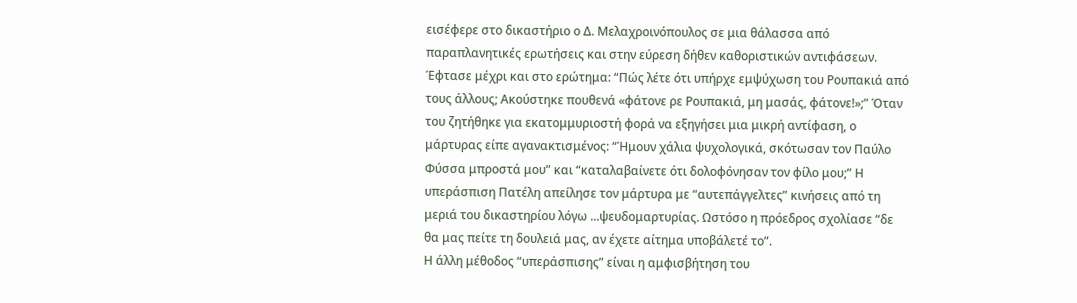εισέφερε στο δικαστήριο ο Δ. Μελαχροινόπουλος σε μια θάλασσα από παραπλανητικές ερωτήσεις και στην εύρεση δήθεν καθοριστικών αντιφάσεων. Έφτασε μέχρι και στο ερώτημα: “Πώς λέτε ότι υπήρχε εμψύχωση του Ρουπακιά από τους άλλους; Ακούστηκε πουθενά «φάτονε ρε Ρουπακιά, μη μασάς, φάτονε!»;” Όταν του ζητήθηκε για εκατομμυριοστή φορά να εξηγήσει μια μικρή αντίφαση, ο μάρτυρας είπε αγανακτισμένος: “Ήμουν χάλια ψυχολογικά, σκότωσαν τον Παύλο Φύσσα μπροστά μου” και “καταλαβαίνετε ότι δολοφόνησαν τον φίλο μου;” Η υπεράσπιση Πατέλη απείλησε τον μάρτυρα με “αυτεπάγγελτες” κινήσεις από τη μεριά του δικαστηρίου λόγω ...ψευδομαρτυρίας. Ωστόσο η πρόεδρος σχολίασε “δε θα μας πείτε τη δουλειά μας, αν έχετε αίτημα υποβάλετέ το”.
Η άλλη μέθοδος “υπεράσπισης” είναι η αμφισβήτηση του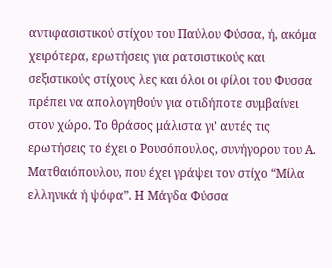αντιφασιστικού στίχου του Παύλου Φύσσα, ή, ακόμα χειρότερα, ερωτήσεις για ρατσιστικούς και σεξιστικούς στίχους λες και όλοι οι φίλοι του Φυσσα πρέπει να απολογηθούν για οτιδήποτε συμβαίνει στον χώρο. Το θράσος μάλιστα γι' αυτές τις ερωτήσεις το έχει ο Ρουσόπουλος, συνήγορου του Α. Ματθαιόπουλου, που έχει γράψει τον στίχο “Μίλα ελληνικά ή ψόφα”. Η Μάγδα Φύσσα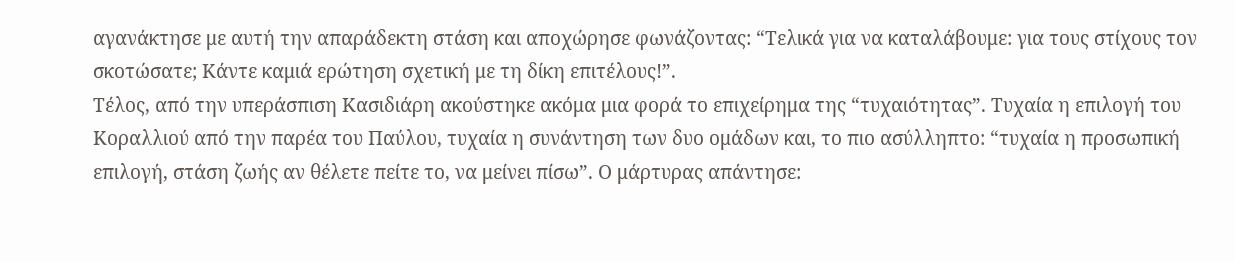αγανάκτησε με αυτή την απαράδεκτη στάση και αποχώρησε φωνάζοντας: “Τελικά για να καταλάβουμε: για τους στίχους τον σκοτώσατε; Κάντε καμιά ερώτηση σχετική με τη δίκη επιτέλους!”.
Τέλος, από την υπεράσπιση Κασιδιάρη ακούστηκε ακόμα μια φορά το επιχείρημα της “τυχαιότητας”. Τυχαία η επιλογή του Κοραλλιού από την παρέα του Παύλου, τυχαία η συνάντηση των δυο ομάδων και, το πιο ασύλληπτο: “τυχαία η προσωπική επιλογή, στάση ζωής αν θέλετε πείτε το, να μείνει πίσω”. Ο μάρτυρας απάντησε: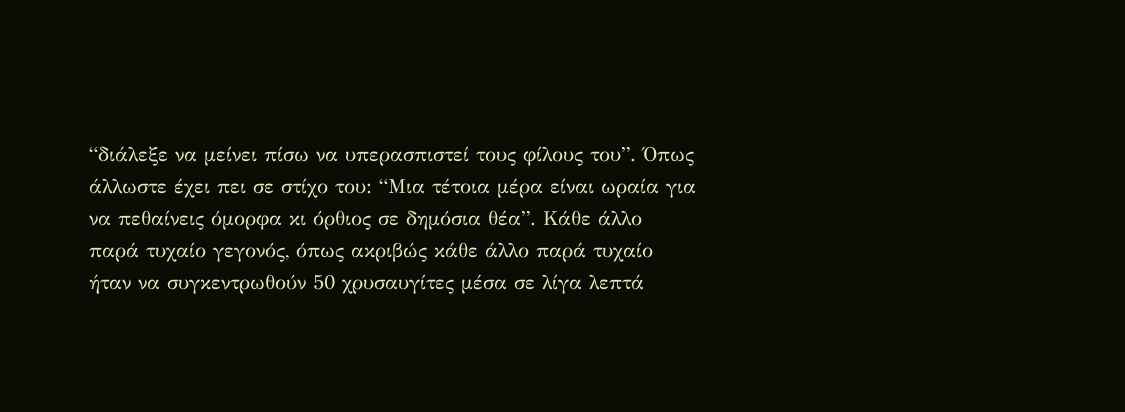“διάλεξε να μείνει πίσω να υπερασπιστεί τους φίλους του”. Όπως άλλωστε έχει πει σε στίχο του: “Μια τέτοια μέρα είναι ωραία για να πεθαίνεις όμορφα κι όρθιος σε δημόσια θέα”. Κάθε άλλο παρά τυχαίο γεγονός, όπως ακριβώς κάθε άλλο παρά τυχαίο ήταν να συγκεντρωθούν 50 χρυσαυγίτες μέσα σε λίγα λεπτά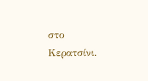στο Κερατσίνι.